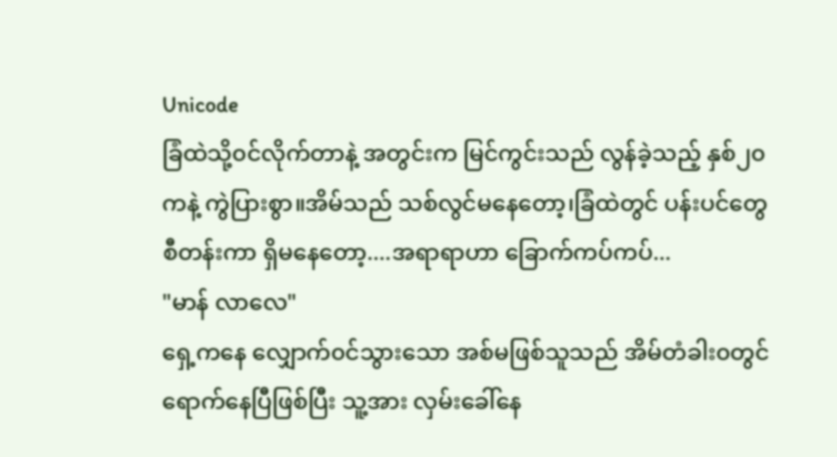Unicode
ခြံထဲသို့၀င်လိုက်တာနဲ့ အတွင်းက မြင်ကွင်းသည် လွန်ခဲ့သည့် နှစ်၂၀ကနဲ့ ကွဲပြားစွာ။အိမ်သည် သစ်လွင်မနေတော့၊ခြံထဲတွင် ပန်းပင်တွေ စီတန်းကာ ရှိမနေတော့....အရာရာဟာ ခြောက်ကပ်ကပ်...
"မာန် လာလေ"
ရှေ့ကနေ လျှောက်၀င်သွားသော အစ်မဖြစ်သူသည် အိမ်တံခါး၀တွင် ရောက်နေပြီဖြစ်ပြီး သူ့အား လှမ်းခေါ်နေ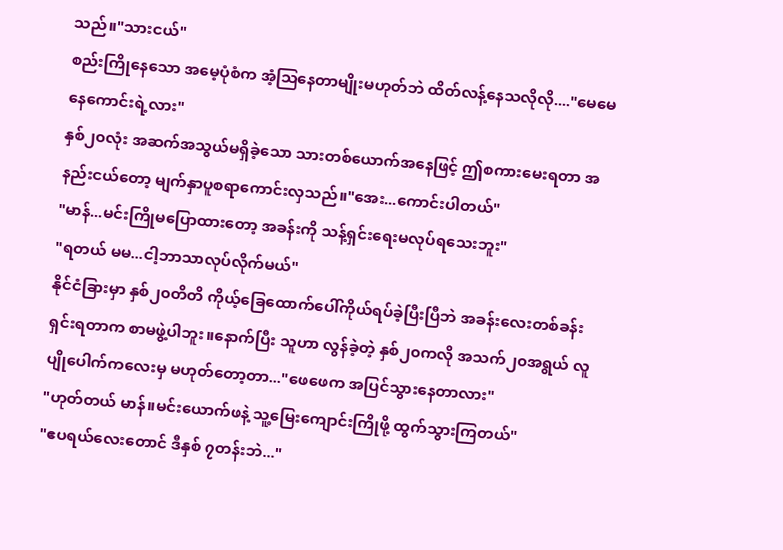သည်။"သားငယ်"
စည်းကြိုနေသော အမေ့ပုံစံက အံ့သြနေတာမျိုးမဟုတ်ဘဲ ထိတ်လန့်နေသလိုလို...."မေမေ နေကောင်းရဲ့လား"
နှစ်၂၀လုံး အဆက်အသွယ်မရှိခဲ့သော သားတစ်ယောက်အနေဖြင့် ဤစကားမေးရတာ အနည်းငယ်တော့ မျက်နှာပူစရာကောင်းလှသည်။"အေး...ကောင်းပါတယ်"
"မာန်...မင်းကြိုမပြောထားတော့ အခန်းကို သန့်ရှင်းရေးမလုပ်ရသေးဘူး"
"ရတယ် မမ...ငါ့ဘာသာလုပ်လိုက်မယ်"
နိုင်ငံခြားမှာ နှစ်၂၀တိတိ ကိုယ့်ခြေထောက်ပေါ်ကိုယ်ရပ်ခဲ့ပြီးပြီဘဲ အခန်းလေးတစ်ခန်း ရှင်းရတာက စာမဖွဲ့ပါဘူး။နောက်ပြီး သူဟာ လွန်ခဲ့တဲ့ နှစ်၂၀ကလို အသက်၂၀အရွယ် လူပျိုပေါက်ကလေးမှ မဟုတ်တော့တာ..."ဖေဖေက အပြင်သွားနေတာလား"
"ဟုတ်တယ် မာန်။မင်းယောက်ဖနဲ့ သူ့မြေးကျောင်းကြိုဖို့ ထွက်သွားကြတယ်"
"ဧပရယ်လေးတောင် ဒီနှစ် ၇တန်းဘဲ..."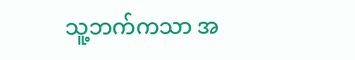သူ့ဘက်ကသာ အ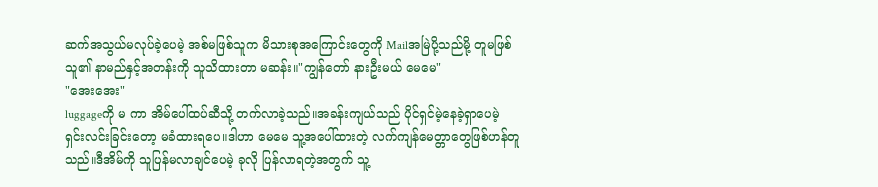ဆက်အသွယ်မလုပ်ခဲ့ပေမဲ့ အစ်မဖြစ်သူက မိသားစုအကြောင်းတွေကို Mailအမြဲပို့သည်မို့ တူမဖြစ်သူ၏ နာမည်နှင့်အတန်းကို သူသိထားတာ မဆန်း။"ကျွန်တော် နားဦးမယ် မေမေ"
"အေးအေး"
luggageကို မ ကာ အိမ်ပေါ်ထပ်ဆီသို့ တက်လာခဲ့သည်။အခန်းကျယ်သည် ပိုင်ရှင်မဲ့နေခဲ့ရှာပေမဲ့ ရှင်းလင်းခြင်းတော့ မခံထားရပေ။ဒါဟာ မေမေ သူ့အပေါ်ထားတဲ့ လက်ကျန်မေတ္တာတွေဖြစ်ဟန်တူသည်။ဒီအိမ်ကို သူပြန်မလာချင်ပေမဲ့ ခုလို ပြန်လာရတဲ့အတွက် သူ့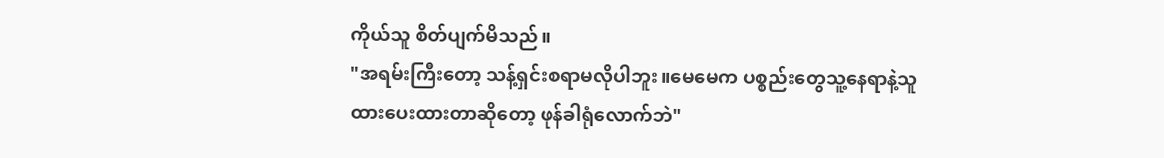ကိုယ်သူ စိတ်ပျက်မိသည်။
"အရမ်းကြီးတော့ သန့်ရှင်းစရာမလိုပါဘူး။မေမေက ပစ္စည်းတွေသူ့နေရာနဲ့သူ ထားပေးထားတာဆိုတော့ ဖုန်ခါရုံလောက်ဘဲ"